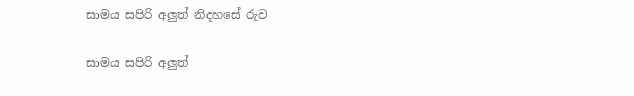සාමය සපිරි අලුත් නිදහසේ රුව

සාමය සපිරි අලුත්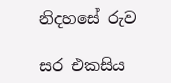නිදහසේ රුව

සර එකසිය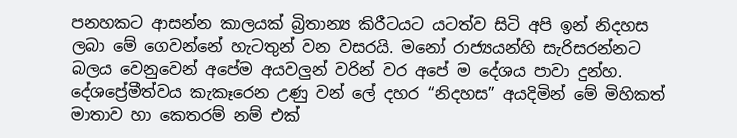පනහකට ආසන්න කාලයක් බ්‍රිතාන්‍ය කිරීටයට යටත්ව සිටි අපි ඉන් නිදහස ලබා මේ ගෙවන්නේ හැටතුන් වන වසරයි. මනෝ රාජ්‍යයන්හි සැරිසරන්නට බලය වෙනුවෙන් අපේම අයවලුන් වරින් වර අපේ ම දේශය පාවා දුන්හ. දේශප්‍රේමීත්වය කැකෑරෙන උණු වන් ලේ දහර “නිදහස” අයදිමින් මේ මිහිකත් මාතාව හා කෙතරම් නම් එක්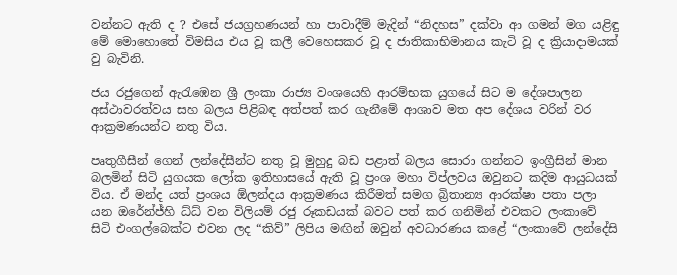වන්නට ඇති ද ? එසේ ජයග්‍රහණයන් හා පාවාදීම් මැදින් “නිදහස” දක්වා ආ ගමන් මග යළිඳු මේ මොහොතේ විමසිය එය වූ කලී වෙහෙසකර වූ ද ජාතිකාභිමානය කැටි වූ ද ක්‍රියාදාමයක් වු බැවිනි.

ජය රජුගෙන් ඇරැඹෙන ශ්‍රී ලංකා රාජ්‍ය වංශයෙහි ආරම්භක යුගයේ සිට ම දේශපාලන අස්ථාවරත්වය සහ බලය පිළිබඳ අත්පත් කර ගැනීමේ ආශාව මත අප දේශය වරින් වර ආක්‍රමණයන්ට නතු විය.

පෘතුගීසීන් ගෙන් ලන්දේසීන්ට නතු වූ මුහුදු බඩ පළාත් බලය සොරා ගන්නට ඉංග්‍රීසින් මාන බලමින් සිටි යුගයක ලෝක ඉතිහාසයේ ඇති වූ ප්‍රංශ මහා විප්ලවය ඔවුනට කදිම ආයුධයක් විය. ඒ මන්ද යත් ප්‍රංශය ඕලන්දය ආක්‍රමණය කිරීමත් සමග බ්‍රිතාන්‍ය ආරක්ෂා පතා පලා යන ඔරේන්ජ්හි ධ්ධ් වන විලියම් රජු රූකඩයක් බවට පත් කර ගනිමින් එවකට ලංකාවේ සිටි එංගල්බෙක්ට එවන ලද “කිව්” ලිපිය මඟින් ඔවුන් අවධාරණය කළේ “ලංකාවේ ලන්දේසි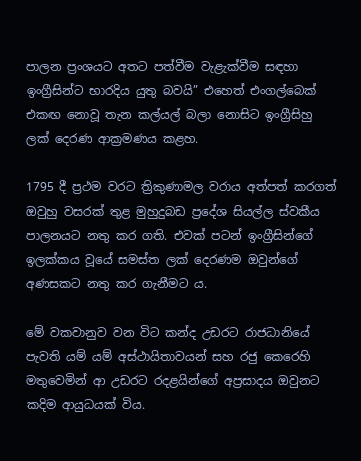පාලන ප්‍රංශයට අතට පත්වීම වැළැක්වීම සඳහා ඉංග්‍රීසින්ට භාරදිය යුතු බවයි” එහෙත් එංගල්බෙක් එකඟ නොවූ තැන කල්යල් බලා නොසිට ඉංග්‍රීසිහු ලක් දෙරණ ආක්‍රමණය කළහ.

1795 දී ප්‍රථම වරට ත්‍රිකුණාමල වරාය අත්පත් කරගත් ඔවුහු වසරක් තුළ මුහුදුබඩ ප්‍රදේශ සියල්ල ස්වකීය පාලනයට නතු කර ගති. එවක් පටන් ඉංග්‍රීසින්ගේ ඉලක්කය වූයේ සමස්ත ලක් දෙරණම ඔවුන්ගේ අණසකට නතු කර ගැනීමට ය.

මේ වකවානුව වන විට කන්ද උඩරට රාජධානියේ පැවති යම් යම් අස්ථායිතාවයන් සහ රජු කෙරෙහි මතුවෙමින් ආ උඩරට රදළයින්ගේ අප්‍රසාදය ඔවුනට කදිම ආයුධයක් විය.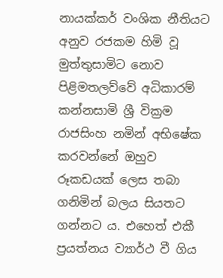නායක්කර් වංශික නීතියට අනුව රජකම හිමි වූ මුත්තුසාමිට නොව පිළිමතලව්වේ අධිකාරම් කන්නසාමි ශ්‍රී වික්‍රම රාජසිංහ නමින් අභිෂේක කරවන්නේ ඔහුව රූකඩයක් ලෙස තබා ගනිමින් බලය සියතට ගන්නට ය. එහෙත් එකී ප්‍රයත්නය ව්‍යාර්ථ වී ගිය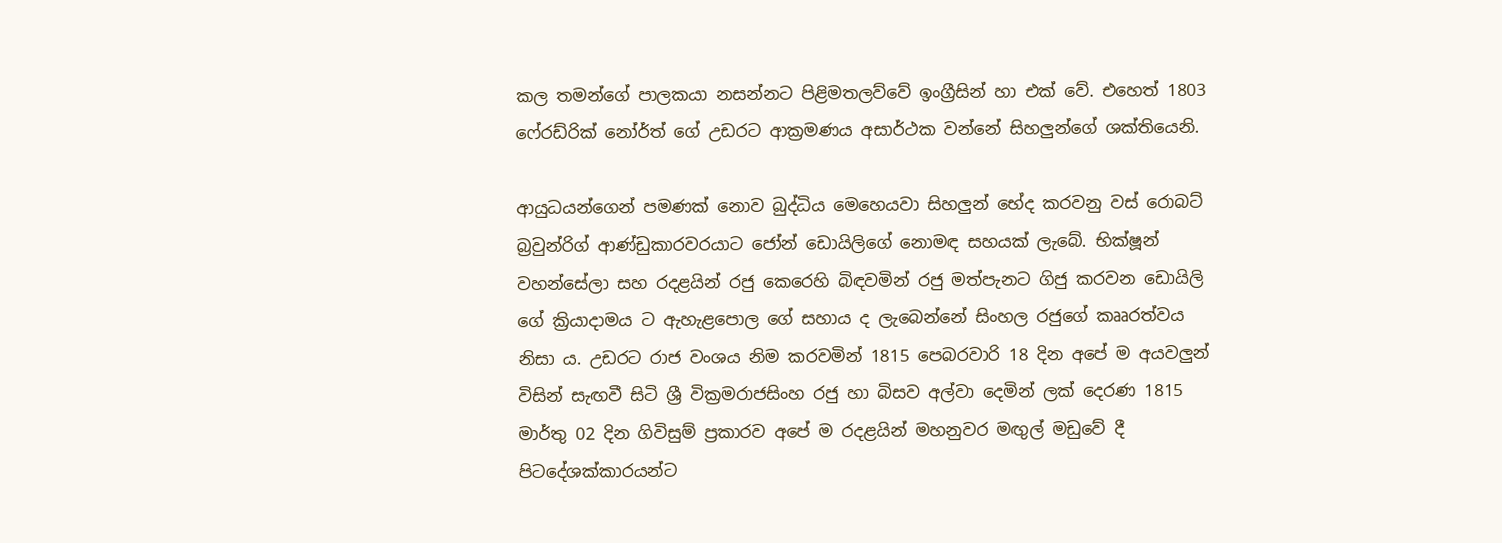කල තමන්ගේ පාලකයා නසන්නට පිළිමතලව්වේ ඉංග්‍රීසින් හා එක් වේ. එහෙත් 1803 ෆේ‍රඩ්රික් නෝර්ත් ගේ උඩරට ආක්‍රමණය අසාර්ථක වන්නේ සිහලුන්ගේ ශක්තියෙනි.

ආයුධයන්ගෙන් පමණක් නොව බුද්ධිය මෙහෙයවා සිහලුන් භේද කරවනු වස් රොබට් බ්‍රවුන්රිග් ආණ්ඩුකාරවරයාට ජෝන් ඩොයිලිගේ නොමඳ සහයක් ලැබේ. භික්ෂූන් වහන්සේලා සහ රදළයින් රජු කෙරෙහි බිඳවමින් රජු මත්පැනට ගිජු කරවන ඩොයිලි ගේ ක්‍රියාදාමය ට ඇහැළපොල ගේ සහාය ද ලැබෙන්නේ සිංහල රජුගේ කෲරත්වය නිසා ය. උඩරට රාජ වංශය නිම කරවමින් 1815 පෙබරවාරි 18 දින අපේ ම අයවලුන් විසින් සැඟවී සිටි ශ්‍රී වික්‍රමරාජසිංහ රජු හා බිසව අල්වා දෙමින් ලක් දෙරණ 1815 මාර්තු 02 දින ගිවිසුම් ප්‍රකාරව අපේ ම රදළයින් මහනුවර මඟුල් මඩුවේ දී පිටදේශක්කාරයන්ට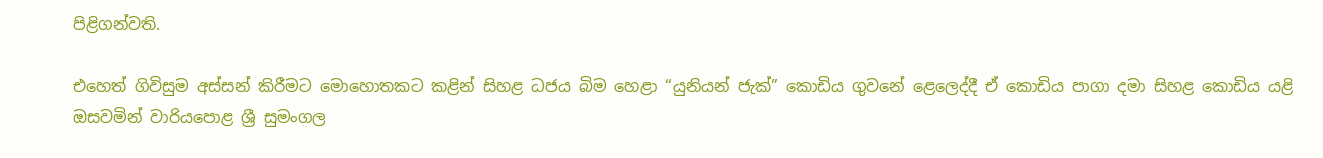පිළිගන්වති.

එහෙත් ගිවිසුම අස්සන් කිරීමට මොහොතකට කළින් සිහළ ධජය බිම හෙළා “යුනියන් ජැක්” කොඩිය ගුවනේ ළෙලෙද්දී ඒ කොඩිය පාගා දමා සිහළ කොඩිය යළි ඔසවමින් වාරියපොළ ශ්‍රී සුමංගල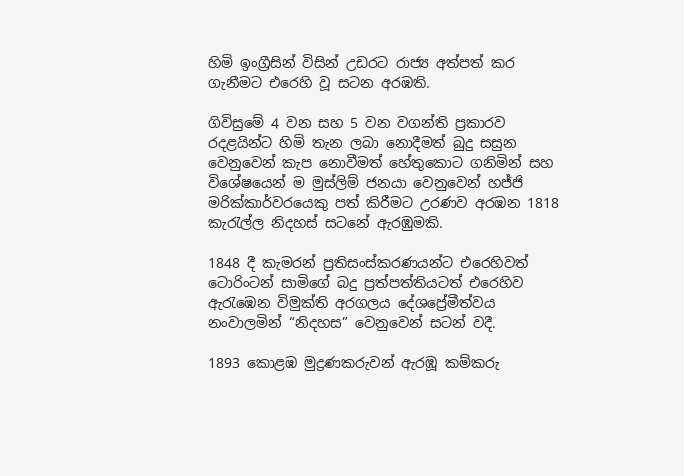හිමි ඉංග්‍රීසින් විසින් උඩරට රාජ්‍ය අත්පත් කර ගැනීමට එරෙහි වූ සටන අරඹති.

ගිවිසුමේ 4 වන සහ 5 වන වගන්ති ප්‍රකාරව රදළයින්ට හිමි තැන ලබා නොදීමත් බුදු සසුන වෙනුවෙන් කැප නොවීමත් හේතුකොට ගනිමින් සහ විශේෂයෙන් ම මුස්ලිම් ජනයා වෙනුවෙන් හජ්ජි මරික්කාර්වරයෙකු පත් කිරීමට උරණව අරඹන 1818 කැරැල්ල නිදහස් සටනේ ඇරඹුමකි.

1848 දී කැමරන් ප්‍රතිසංස්කරණයන්ට එරෙහිවත් ටොරිංටන් සාමිගේ බදු ප්‍රත්පත්තියටත් එරෙහිව ඇරැඹෙන විමුක්ති අරගලය දේශප්‍රේමීත්වය නංවාලමින් “නිදහස” වෙනුවෙන් සටන් වදී.

1893 කොළඹ මුද්‍රණකරුවන් ඇරඹූ කම්කරු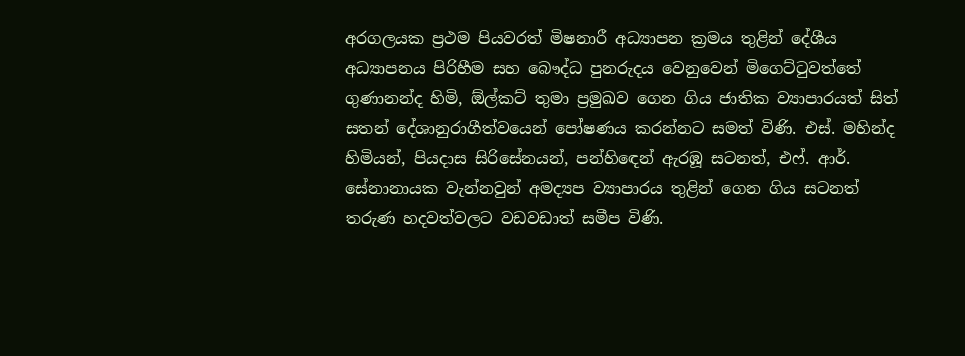අරගලයක ප්‍රථම පියවරත් මිෂනාරී අධ්‍යාපන ක්‍රමය තුළින් දේශීය අධ්‍යාපනය පිරිහීම සහ බෞද්ධ පුනරුදය වෙනුවෙන් මිගෙට්ටුවත්තේ ගුණානන්ද හිමි, ඕල්කට් තුමා ප්‍රමුඛව ගෙන ගිය ජාතික ව්‍යාපාරයත් සිත් සතන් දේශානුරාගීත්වයෙන් පෝෂණය කරන්නට සමත් විණි. එස්. මහින්ද හිමියන්, පියදාස සිරිසේනයන්, පන්හිඳෙන් ඇරඹූ සටනත්, එෆ්. ආර්. සේනානායක වැන්නවුන් අමද්‍යප ව්‍යාපාරය තුළින් ගෙන ගිය සටනත් තරුණ හදවත්වලට වඩවඩාත් සමීප විණි.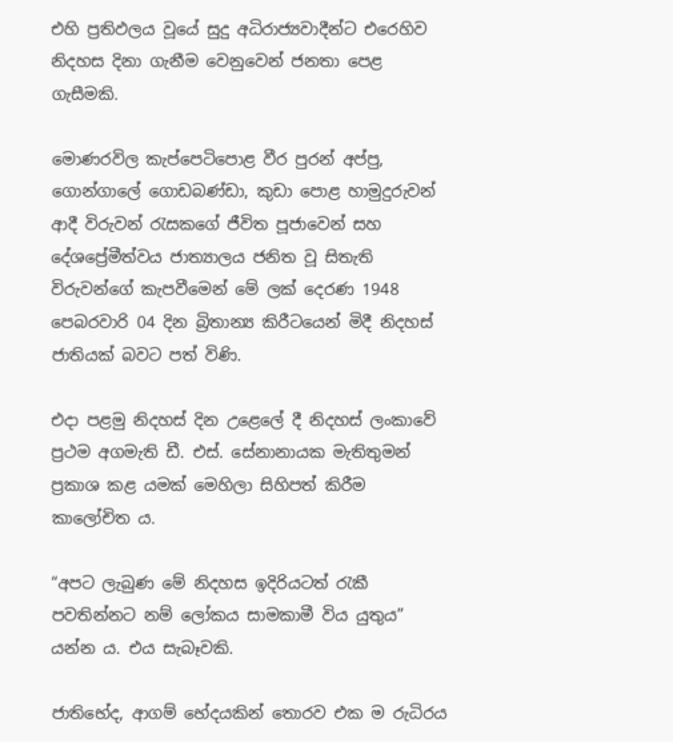එහි ප්‍රතිඵලය වූයේ සුදු අධිරාජ්‍යවාදීන්ට එරෙහිව නිදහස දිනා ගැනීම වෙනුවෙන් ජනතා පෙළ ගැසීමකි.

මොණරවිල කැප්පෙටිපොළ වීර පුරන් අප්පු, ගොන්ගාලේ ගොඩබණ්ඩා, කුඩා පොළ හාමුදුරුවන් ආදී විරුවන් රැසකගේ ජීවිත පූජාවෙන් සහ දේශප්‍රේමීත්වය ජාත්‍යාලය ජනිත වූ සිතැති විරුවන්ගේ කැපවීමෙන් මේ ලක් දෙරණ 1948 පෙබරවාරි 04 දින බ්‍රිතාන්‍ය කිරීටයෙන් මිදී නිදහස් ජාතියක් බවට පත් විණි.

එදා පළමු නිදහස් දින උළෙලේ දී නිදහස් ලංකාවේ ප්‍රථම අගමැති ඩී. එස්. සේනානායක මැතිතුමන් ප්‍රකාශ කළ යමක් මෙහිලා සිහිපත් කිරීම කාලෝචිත ය.

“අපට ලැබුණ මේ නිදහස ඉදිරියටත් රැකී පවතින්නට නම් ලෝකය සාමකාමී විය යුතුය” යන්න ය. එය සැබෑවකි.

ජාතිභේද, ආගම් භේදයකින් තොරව එක ම රුධිරය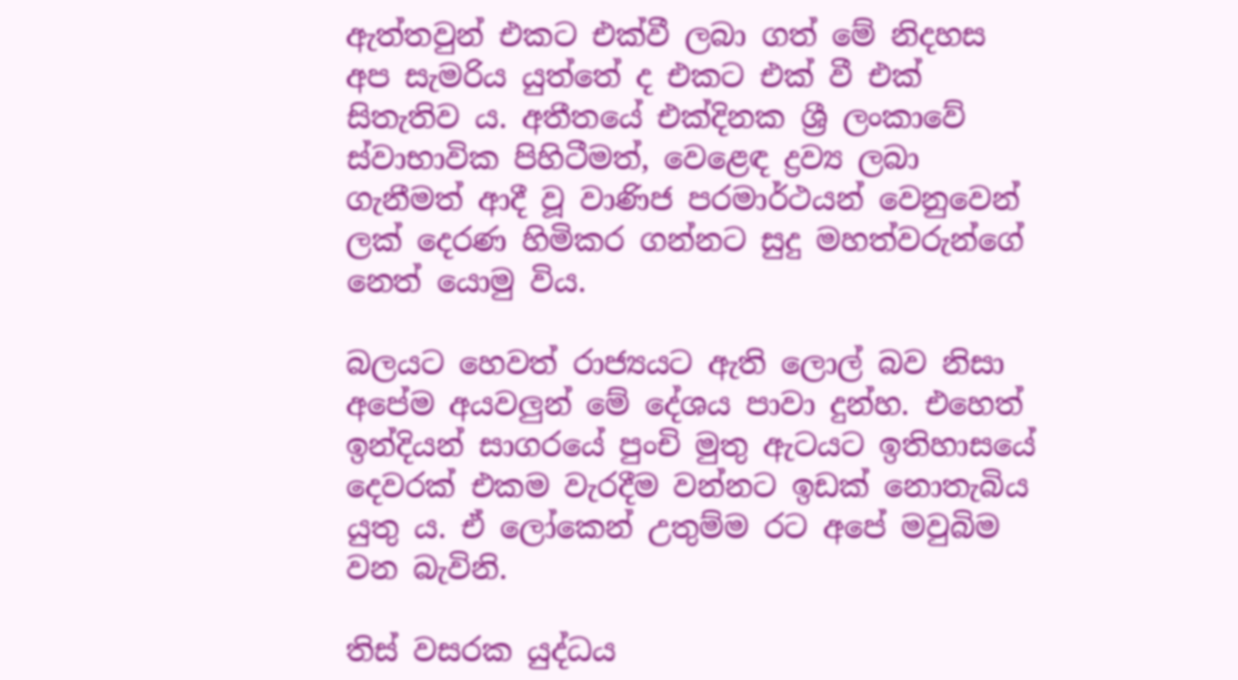ඇත්තවුන් එකට එක්වී ලබා ගත් මේ නිදහස අප සැමරිය යුත්තේ ද එකට එක් වී එක් සිතැතිව ය. අතීතයේ එක්දිනක ශ්‍රී ලංකාවේ ස්වාභාවික පිහිටීමත්, වෙළෙඳ ද්‍රව්‍ය ලබා ගැනීමත් ආදී වූ වාණිජ පරමාර්ථයන් වෙනුවෙන් ලක් දෙරණ හිමිකර ගන්නට සුදු මහත්වරුන්ගේ නෙත් යොමු විය.

බලයට හෙවත් රාජ්‍යයට ඇති ලොල් බව නිසා අපේම අයවලුන් මේ දේශය පාවා දුන්හ. එහෙත් ඉන්දියන් සාගරයේ පුංචි මුතු ඇටයට ඉතිහාසයේ දෙවරක් එකම වැරදීම වන්නට ඉඩක් නොතැබිය යුතු ය. ඒ ලෝකෙන් උතුම්ම රට අපේ මවුබිම වන බැවිනි.

තිස් වසරක යුද්ධය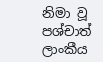නිමා වූ පශ්චාත් ලාංකීය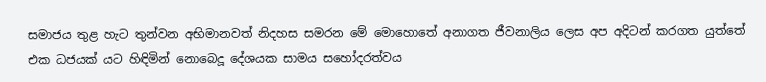සමාජය තුළ හැට තුන්වන අභිමානවත් නිදහස සමරන මේ මොහොතේ අනාගත ජීවනාලිය ලෙස අප අදිටන් කරගත යුත්තේ එක ධජයක් යට හිඳිමින් නොබෙදූ දේශයක සාමය සහෝදරත්වය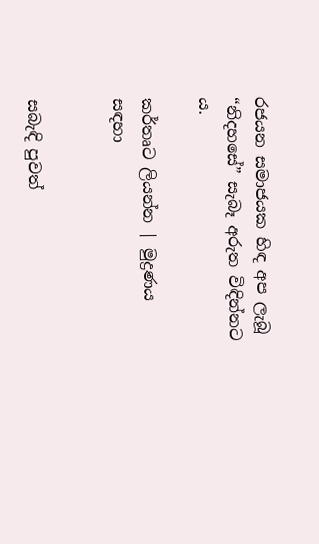රජයන සමාජයක හිඳ අප ලැබූ “නිදහසේ” සැබෑ අරුත විඳින්නට ය.

කර්තෘට ලියන්න | මුද්‍රණය සඳහා


සබැඳි පුවත්